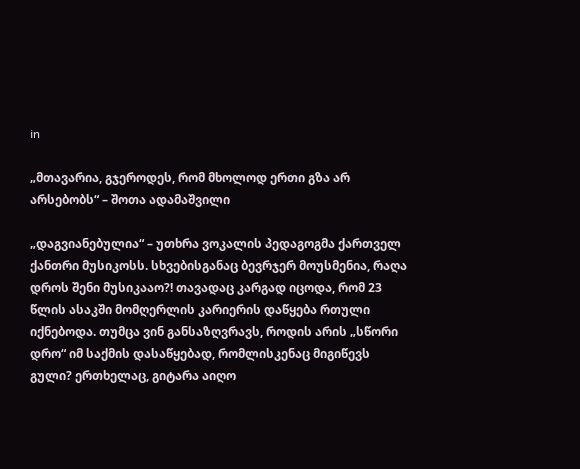in

„მთავარია, გჯეროდეს, რომ მხოლოდ ერთი გზა არ არსებობს“ – შოთა ადამაშვილი

„დაგვიანებულია“ – უთხრა ვოკალის პედაგოგმა ქართველ ქანთრი მუსიკოსს. სხვებისგანაც ბევრჯერ მოუსმენია, რაღა დროს შენი მუსიკააო?! თავადაც კარგად იცოდა, რომ 23 წლის ასაკში მომღერლის კარიერის დაწყება რთული იქნებოდა. თუმცა ვინ განსაზღვრავს, როდის არის „სწორი დრო“ იმ საქმის დასაწყებად, რომლისკენაც მიგიწევს გული? ერთხელაც, გიტარა აიღო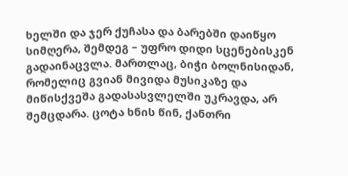ხელში და ჯერ ქუჩასა და ბარებში დაიწყო სიმღერა, შემდეგ – უფრო დიდი სცენებისკენ გადაინაცვლა. მართლაც, ბიჭი ბოლნისიდან, რომელიც გვიან მივიდა მუსიკაზე და მიწისქვეშა გადასასვლელში უკრავდა, არ შემცდარა. ცოტა ხნის წინ, ქანთრი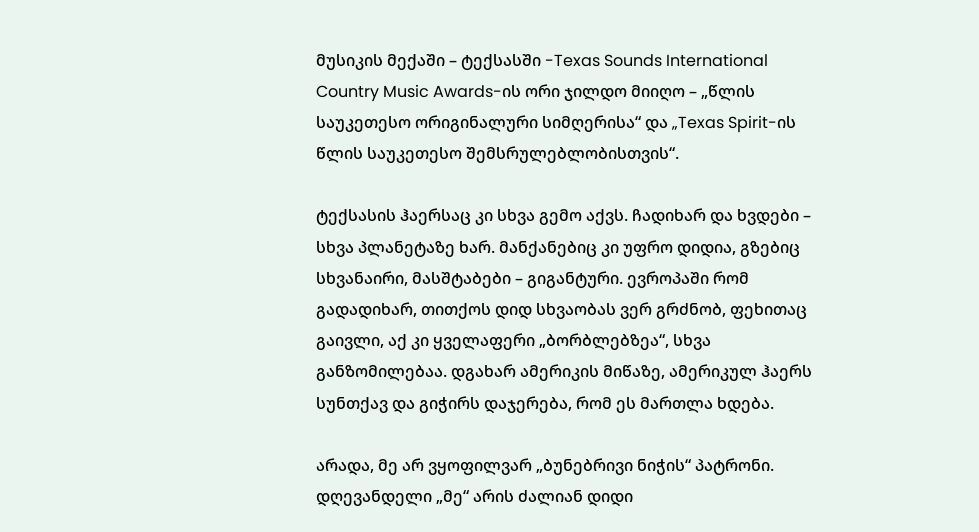მუსიკის მექაში – ტექსასში -Texas Sounds International Country Music Awards-ის ორი ჯილდო მიიღო – „წლის საუკეთესო ორიგინალური სიმღერისა“ და „Texas Spirit-ის წლის საუკეთესო შემსრულებლობისთვის“.

ტექსასის ჰაერსაც კი სხვა გემო აქვს. ჩადიხარ და ხვდები – სხვა პლანეტაზე ხარ. მანქანებიც კი უფრო დიდია, გზებიც სხვანაირი, მასშტაბები – გიგანტური. ევროპაში რომ გადადიხარ, თითქოს დიდ სხვაობას ვერ გრძნობ, ფეხითაც გაივლი, აქ კი ყველაფერი „ბორბლებზეა“, სხვა განზომილებაა. დგახარ ამერიკის მიწაზე, ამერიკულ ჰაერს სუნთქავ და გიჭირს დაჯერება, რომ ეს მართლა ხდება.

არადა, მე არ ვყოფილვარ „ბუნებრივი ნიჭის“ პატრონი. დღევანდელი „მე“ არის ძალიან დიდი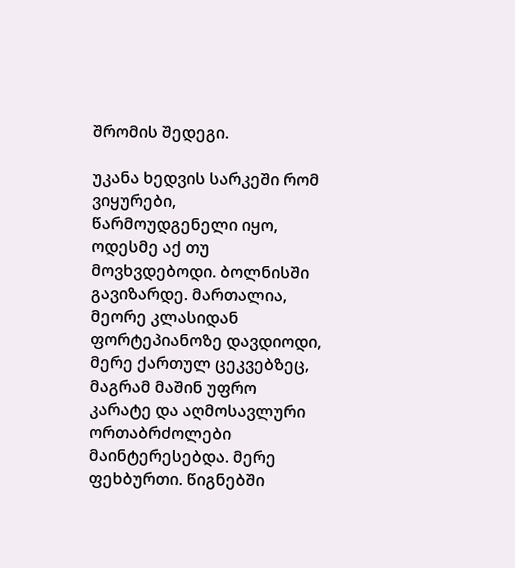შრომის შედეგი.

უკანა ხედვის სარკეში რომ ვიყურები, წარმოუდგენელი იყო, ოდესმე აქ თუ მოვხვდებოდი. ბოლნისში გავიზარდე. მართალია, მეორე კლასიდან ფორტეპიანოზე დავდიოდი, მერე ქართულ ცეკვებზეც, მაგრამ მაშინ უფრო კარატე და აღმოსავლური ორთაბრძოლები მაინტერესებდა. მერე ფეხბურთი. წიგნებში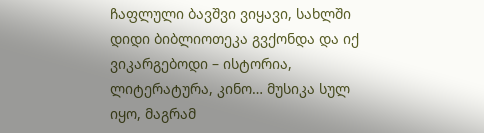ჩაფლული ბავშვი ვიყავი, სახლში დიდი ბიბლიოთეკა გვქონდა და იქ ვიკარგებოდი – ისტორია, ლიტერატურა, კინო… მუსიკა სულ იყო, მაგრამ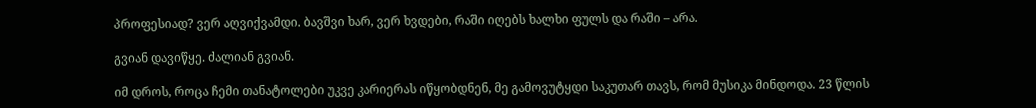პროფესიად? ვერ აღვიქვამდი. ბავშვი ხარ, ვერ ხვდები, რაში იღებს ხალხი ფულს და რაში – არა.

გვიან დავიწყე. ძალიან გვიან.

იმ დროს, როცა ჩემი თანატოლები უკვე კარიერას იწყობდნენ, მე გამოვუტყდი საკუთარ თავს, რომ მუსიკა მინდოდა. 23 წლის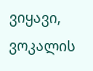ვიყავი, ვოკალის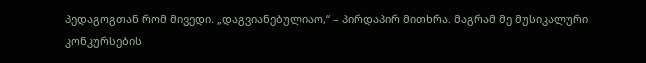პედაგოგთან რომ მივედი. „დაგვიანებულიაო,“ – პირდაპირ მითხრა. მაგრამ მე მუსიკალური კონკურსების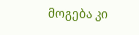მოგება კი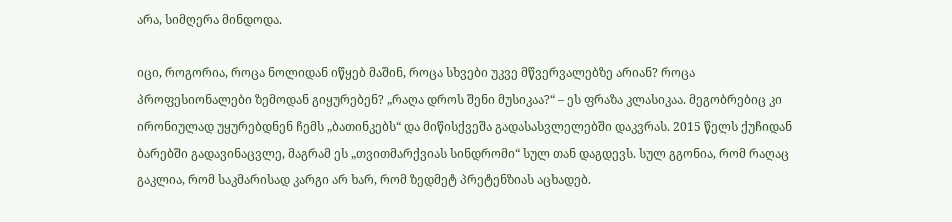არა, სიმღერა მინდოდა.

იცი, როგორია, როცა ნოლიდან იწყებ მაშინ, როცა სხვები უკვე მწვერვალებზე არიან? როცა პროფესიონალები ზემოდან გიყურებენ? „რაღა დროს შენი მუსიკაა?“ – ეს ფრაზა კლასიკაა. მეგობრებიც კი ირონიულად უყურებდნენ ჩემს „ბათინკებს“ და მიწისქვეშა გადასასვლელებში დაკვრას. 2015 წელს ქუჩიდან ბარებში გადავინაცვლე, მაგრამ ეს „თვითმარქვიას სინდრომი“ სულ თან დაგდევს. სულ გგონია, რომ რაღაც გაკლია, რომ საკმარისად კარგი არ ხარ, რომ ზედმეტ პრეტენზიას აცხადებ.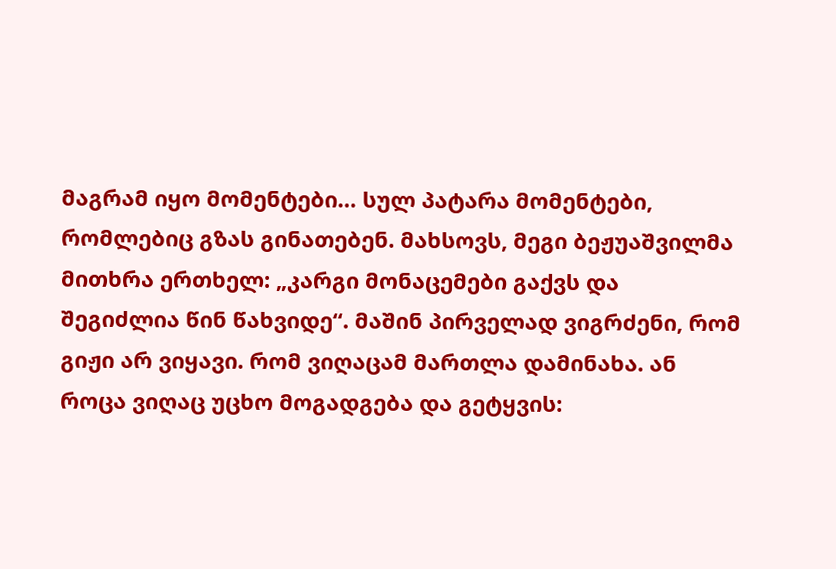მაგრამ იყო მომენტები… სულ პატარა მომენტები, რომლებიც გზას გინათებენ. მახსოვს, მეგი ბეჟუაშვილმა მითხრა ერთხელ: „კარგი მონაცემები გაქვს და შეგიძლია წინ წახვიდე“. მაშინ პირველად ვიგრძენი, რომ გიჟი არ ვიყავი. რომ ვიღაცამ მართლა დამინახა. ან როცა ვიღაც უცხო მოგადგება და გეტყვის: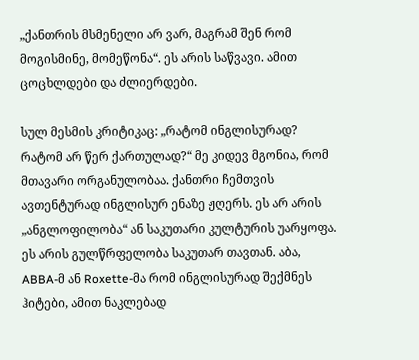„ქანთრის მსმენელი არ ვარ, მაგრამ შენ რომ მოგისმინე, მომეწონა“. ეს არის საწვავი. ამით ცოცხლდები და ძლიერდები.

სულ მესმის კრიტიკაც: „რატომ ინგლისურად? რატომ არ წერ ქართულად?“ მე კიდევ მგონია, რომ მთავარი ორგანულობაა. ქანთრი ჩემთვის ავთენტურად ინგლისურ ენაზე ჟღერს. ეს არ არის „ანგლოფილობა“ ან საკუთარი კულტურის უარყოფა. ეს არის გულწრფელობა საკუთარ თავთან. აბა, ABBA-მ ან Roxette-მა რომ ინგლისურად შექმნეს ჰიტები, ამით ნაკლებად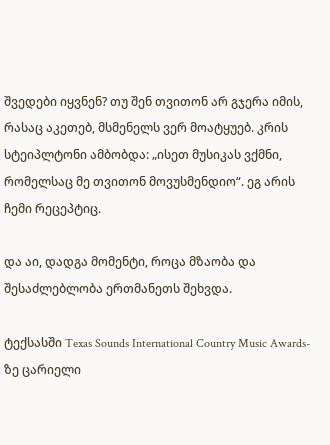შვედები იყვნენ? თუ შენ თვითონ არ გჯერა იმის, რასაც აკეთებ, მსმენელს ვერ მოატყუებ. კრის სტეიპლტონი ამბობდა: „ისეთ მუსიკას ვქმნი, რომელსაც მე თვითონ მოვუსმენდიო“. ეგ არის ჩემი რეცეპტიც.

და აი, დადგა მომენტი, როცა მზაობა და შესაძლებლობა ერთმანეთს შეხვდა.

ტექსასში Texas Sounds International Country Music Awards-ზე ცარიელი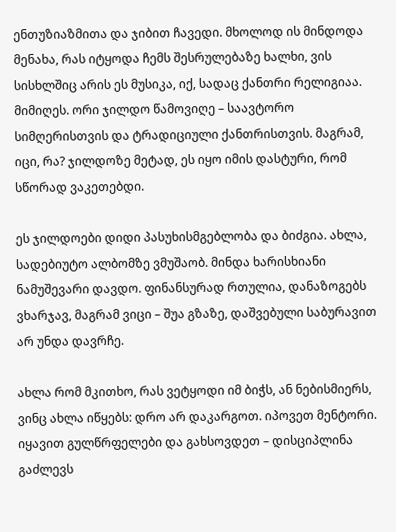ენთუზიაზმითა და ჯიბით ჩავედი. მხოლოდ ის მინდოდა მენახა, რას იტყოდა ჩემს შესრულებაზე ხალხი, ვის სისხლშიც არის ეს მუსიკა, იქ, სადაც ქანთრი რელიგიაა. მიმიღეს. ორი ჯილდო წამოვიღე – საავტორო სიმღერისთვის და ტრადიციული ქანთრისთვის. მაგრამ, იცი, რა? ჯილდოზე მეტად, ეს იყო იმის დასტური, რომ სწორად ვაკეთებდი.

ეს ჯილდოები დიდი პასუხისმგებლობა და ბიძგია. ახლა, სადებიუტო ალბომზე ვმუშაობ. მინდა ხარისხიანი ნამუშევარი დავდო. ფინანსურად რთულია, დანაზოგებს ვხარჯავ, მაგრამ ვიცი – შუა გზაზე, დაშვებული საბურავით არ უნდა დავრჩე.

ახლა რომ მკითხო, რას ვეტყოდი იმ ბიჭს, ან ნებისმიერს, ვინც ახლა იწყებს: დრო არ დაკარგოთ. იპოვეთ მენტორი. იყავით გულწრფელები და გახსოვდეთ – დისციპლინა გაძლევს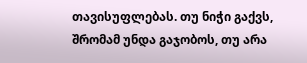თავისუფლებას. თუ ნიჭი გაქვს, შრომამ უნდა გაჯობოს, თუ არა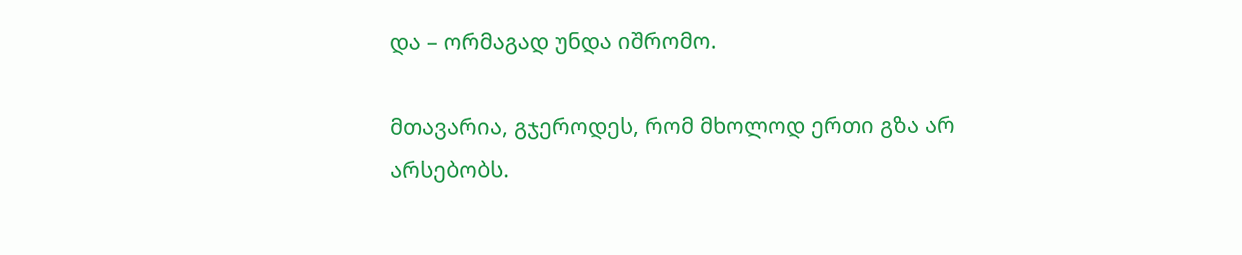და – ორმაგად უნდა იშრომო.

მთავარია, გჯეროდეს, რომ მხოლოდ ერთი გზა არ არსებობს.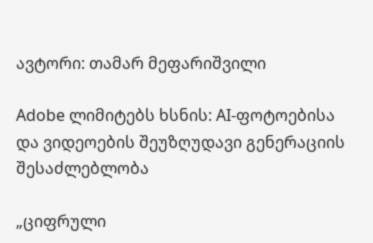ავტორი: თამარ მეფარიშვილი

Adobe ლიმიტებს ხსნის: AI-ფოტოებისა და ვიდეოების შეუზღუდავი გენერაციის შესაძლებლობა

„ციფრული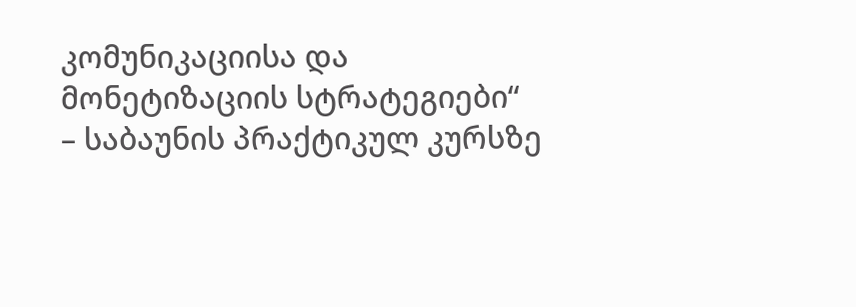კომუნიკაციისა და მონეტიზაციის სტრატეგიები“ – საბაუნის პრაქტიკულ კურსზე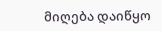მიღება დაიწყო